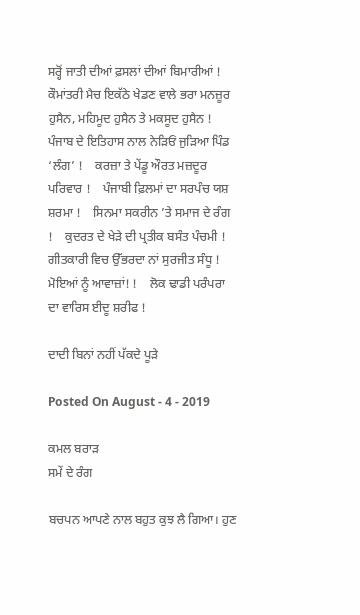ਸਰ੍ਹੋਂ ਜਾਤੀ ਦੀਆਂ ਫ਼ਸਲਾਂ ਦੀਆਂ ਬਿਮਾਰੀਆਂ !    ਕੌਮਾਂਤਰੀ ਮੈਚ ਇਕੱਠੇ ਖੇਡਣ ਵਾਲੇ ਭਰਾ ਮਨਜ਼ੂਰ ਹੁਸੈਨ, ਮਹਿਮੂਦ ਹੁਸੈਨ ਤੇ ਮਕਸੂਦ ਹੁਸੈਨ !    ਪੰਜਾਬ ਦੇ ਇਤਿਹਾਸ ਨਾਲ ਨੇੜਿਓਂ ਜੁੜਿਆ ਪਿੰਡ ‘ਲੰਗ’ !    ਕਰਜ਼ਾ ਤੇ ਪੇਂਡੂ ਔਰਤ ਮਜ਼ਦੂਰ ਪਰਿਵਾਰ !    ਪੰਜਾਬੀ ਫ਼ਿਲਮਾਂ ਦਾ ਸਰਪੰਚ ਯਸ਼ ਸ਼ਰਮਾ !    ਸਿਨਮਾ ਸਕਰੀਨ ’ਤੇ ਸਮਾਜ ਦੇ ਰੰਗ !    ਕੁਦਰਤ ਦੇ ਖੇੜੇ ਦੀ ਪ੍ਰਤੀਕ ਬਸੰਤ ਪੰਚਮੀ !    ਗੀਤਕਾਰੀ ਵਿਚ ਉੱਭਰਦਾ ਨਾਂ ਸੁਰਜੀਤ ਸੰਧੂ !    ਮੋਇਆਂ ਨੂੰ ਆਵਾਜ਼ਾਂ! !    ਲੋਕ ਢਾਡੀ ਪਰੰਪਰਾ ਦਾ ਵਾਰਿਸ ਈਦੂ ਸ਼ਰੀਫ !

ਦਾਦੀ ਬਿਨਾਂ ਨਹੀਂ ਪੱਕਦੇ ਪੂੜੇ

Posted On August - 4 - 2019

ਕਮਲ ਬਰਾੜ
ਸਮੇਂ ਦੇ ਰੰਗ

ਬਚਪਨ ਆਪਣੇ ਨਾਲ ਬਹੁਤ ਕੁਝ ਲੈ ਗਿਆ। ਹੁਣ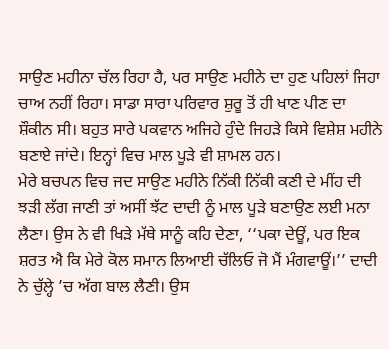ਸਾਉਣ ਮਹੀਨਾ ਚੱਲ ਰਿਹਾ ਹੈ, ਪਰ ਸਾਉਣ ਮਹੀਨੇ ਦਾ ਹੁਣ ਪਹਿਲਾਂ ਜਿਹਾ ਚਾਅ ਨਹੀਂ ਰਿਹਾ। ਸਾਡਾ ਸਾਰਾ ਪਰਿਵਾਰ ਸ਼ੁਰੂ ਤੋਂ ਹੀ ਖਾਣ ਪੀਣ ਦਾ ਸ਼ੌਕੀਨ ਸੀ। ਬਹੁਤ ਸਾਰੇ ਪਕਵਾਨ ਅਜਿਹੇ ਹੁੰਦੇ ਜਿਹੜੇ ਕਿਸੇ ਵਿਸ਼ੇਸ਼ ਮਹੀਨੇ ਬਣਾਏ ਜਾਂਦੇ। ਇਨ੍ਹਾਂ ਵਿਚ ਮਾਲ ਪੂੜੇ ਵੀ ਸ਼ਾਮਲ ਹਨ।
ਮੇਰੇ ਬਚਪਨ ਵਿਚ ਜਦ ਸਾਉਣ ਮਹੀਨੇ ਨਿੱਕੀ ਨਿੱਕੀ ਕਣੀ ਦੇ ਮੀਂਹ ਦੀ ਝੜੀ ਲੱਗ ਜਾਣੀ ਤਾਂ ਅਸੀਂ ਝੱਟ ਦਾਦੀ ਨੂੰ ਮਾਲ ਪੂੜੇ ਬਣਾਉਣ ਲਈ ਮਨਾ ਲੈਣਾ। ਉਸ ਨੇ ਵੀ ਖਿੜੇ ਮੱਥੇ ਸਾਨੂੰ ਕਹਿ ਦੇਣਾ, ‘‘ਪਕਾ ਦੇਊਂ, ਪਰ ਇਕ ਸ਼ਰਤ ਐ ਕਿ ਮੇਰੇ ਕੋਲ ਸਮਾਨ ਲਿਆਈ ਚੱਲਿਓ ਜੋ ਮੈਂ ਮੰਗਵਾਊਂ।’’ ਦਾਦੀ ਨੇ ਚੁੱਲ੍ਹੇ ’ਚ ਅੱਗ ਬਾਲ ਲੈਣੀ। ਉਸ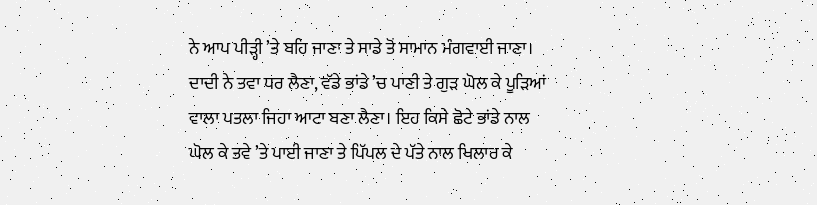ਨੇ ਆਪ ਪੀੜ੍ਹੀ ’ਤੇ ਬਹਿ ਜਾਣਾ ਤੇ ਸਾਡੇ ਤੋਂ ਸਾਮਾਨ ਮੰਗਵਾਈ ਜਾਣਾ। ਦਾਦੀ ਨੇ ਤਵਾ ਧਰ ਲੈਣਾ, ਵੱਡੇ ਭਾਂਡੇ ’ਚ ਪਾਣੀ ਤੇ ਗੁੜ ਘੋਲ ਕੇ ਪੂੜਿਆਂ ਵਾਲਾ ਪਤਲਾ ਜਿਹਾ ਆਟਾ ਬਣਾ ਲੈਣਾ। ਇਹ ਕਿਸੇ ਛੋਟੇ ਭਾਂਡੇ ਨਾਲ ਘੋਲ ਕੇ ਤਵੇ ’ਤੇ ਪਾਈ ਜਾਣਾ ਤੇ ਪਿੱਪਲ ਦੇ ਪੱਤੇ ਨਾਲ ਖਿਲਾਰ ਕੇ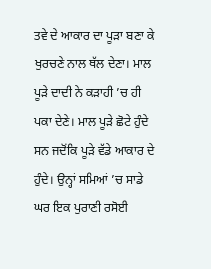ਤਵੇ ਦੇ ਆਕਾਰ ਦਾ ਪੂੜਾ ਬਣਾ ਕੇ ਖੁਰਚਣੇ ਨਾਲ ਥੱਲ ਦੇਣਾ। ਮਾਲ ਪੂੜੇ ਦਾਦੀ ਨੇ ਕੜਾਹੀ ’ਚ ਹੀ ਪਕਾ ਦੇਣੇ। ਮਾਲ ਪੂੜੇ ਛੋਟੇ ਹੁੰਦੇ ਸਨ ਜਦੋਂਕਿ ਪੂੜੇ ਵੱਡੇ ਆਕਾਰ ਦੇ ਹੁੰਦੇ। ਉਨ੍ਹਾਂ ਸਮਿਆਂ ’ਚ ਸਾਡੇ ਘਰ ਇਕ ਪੁਰਾਣੀ ਰਸੋਈ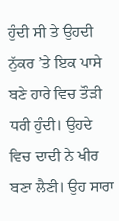ਹੁੰਦੀ ਸੀ ਤੇ ਉਹਦੀ ਨੁੱਕਰ ’ਤੇ ਇਕ ਪਾਸੇ ਬਣੇ ਹਾਰੇ ਵਿਚ ਤੌੜੀ ਧਰੀ ਹੁੰਦੀ। ਉਹਦੇ ਵਿਚ ਦਾਦੀ ਨੇ ਖੀਰ ਬਣਾ ਲੈਣੀ। ਉਹ ਸਾਰਾ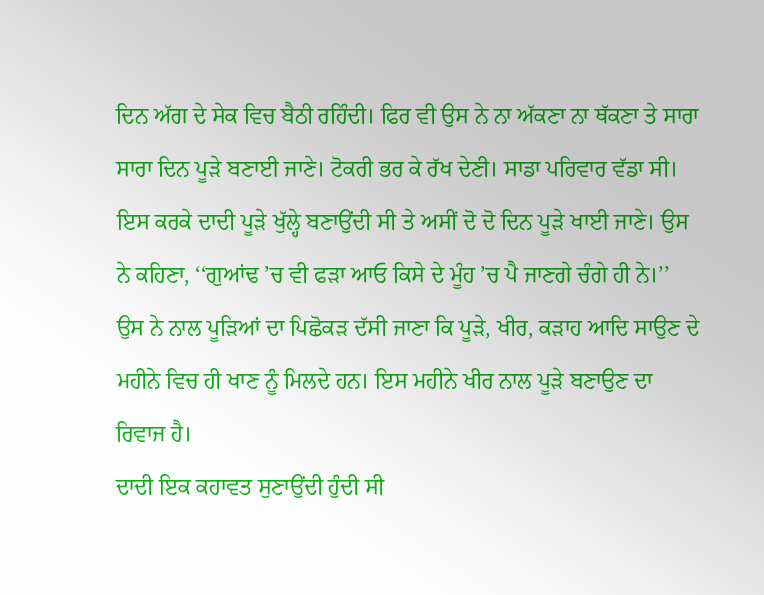ਦਿਨ ਅੱਗ ਦੇ ਸੇਕ ਵਿਚ ਬੈਠੀ ਰਹਿੰਦੀ। ਫਿਰ ਵੀ ਉਸ ਨੇ ਨਾ ਅੱਕਣਾ ਨਾ ਥੱਕਣਾ ਤੇ ਸਾਰਾ ਸਾਰਾ ਦਿਨ ਪੂੜੇ ਬਣਾਈ ਜਾਣੇ। ਟੋਕਰੀ ਭਰ ਕੇ ਰੱਖ ਦੇਣੀ। ਸਾਡਾ ਪਰਿਵਾਰ ਵੱਡਾ ਸੀ। ਇਸ ਕਰਕੇ ਦਾਦੀ ਪੂੜੇ ਖੁੱਲ੍ਹੇ ਬਣਾਉਂਦੀ ਸੀ ਤੇ ਅਸੀਂ ਦੋ ਦੋ ਦਿਨ ਪੂੜੇ ਖਾਈ ਜਾਣੇ। ਉਸ ਨੇ ਕਹਿਣਾ, ‘‘ਗੁਆਂਢ ’ਚ ਵੀ ਫੜਾ ਆਓ ਕਿਸੇ ਦੇ ਮੂੰਹ ’ਚ ਪੈ ਜਾਣਗੇ ਚੰਗੇ ਹੀ ਨੇ।’’ ਉਸ ਨੇ ਨਾਲ ਪੂੜਿਆਂ ਦਾ ਪਿਛੋਕੜ ਦੱਸੀ ਜਾਣਾ ਕਿ ਪੂੜੇ, ਖੀਰ, ਕੜਾਹ ਆਦਿ ਸਾਉਣ ਦੇ ਮਹੀਨੇ ਵਿਚ ਹੀ ਖਾਣ ਨੂੰ ਮਿਲਦੇ ਹਨ। ਇਸ ਮਹੀਨੇ ਖੀਰ ਨਾਲ ਪੂੜੇ ਬਣਾਉਣ ਦਾ ਰਿਵਾਜ ਹੈ।
ਦਾਦੀ ਇਕ ਕਹਾਵਤ ਸੁਣਾਉਂਦੀ ਹੁੰਦੀ ਸੀ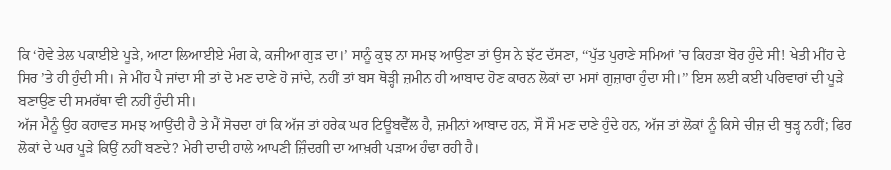ਕਿ ‘ਹੋਵੇ ਤੇਲ ਪਕਾਈਏ ਪੂੜੇ, ਆਟਾ ਲਿਆਈਏ ਮੰਗ ਕੇ, ਕਜੀਆ ਗੁੜ ਦਾ।’ ਸਾਨੂੰ ਕੁਝ ਨਾ ਸਮਝ ਆਉਣਾ ਤਾਂ ਉਸ ਨੇ ਝੱਟ ਦੱਸਣਾ, ‘‘ਪੁੱਤ ਪੁਰਾਣੇ ਸਮਿਆਂ ’ਚ ਕਿਹੜਾ ਬੋਰ ਹੁੰਦੇ ਸੀ! ਖੇਤੀ ਮੀਂਹ ਦੇ ਸਿਰ ’ਤੇ ਹੀ ਹੁੰਦੀ ਸੀ। ਜੇ ਮੀਂਹ ਪੈ ਜਾਂਦਾ ਸੀ ਤਾਂ ਦੋ ਮਣ ਦਾਣੇ ਹੋ ਜਾਂਦੇ, ਨਹੀਂ ਤਾਂ ਬਸ ਥੋੜ੍ਹੀ ਜ਼ਮੀਨ ਹੀ ਆਬਾਦ ਹੋਣ ਕਾਰਨ ਲੋਕਾਂ ਦਾ ਮਸਾਂ ਗੁਜ਼ਾਰਾ ਹੁੰਦਾ ਸੀ।’’ ਇਸ ਲਈ ਕਈ ਪਰਿਵਾਰਾਂ ਦੀ ਪੂੜੇ ਬਣਾਉਣ ਦੀ ਸਮਰੱਥਾ ਵੀ ਨਹੀਂ ਹੁੰਦੀ ਸੀ।
ਅੱਜ ਮੈਨੂੰ ਉਹ ਕਹਾਵਤ ਸਮਝ ਆਉਂਦੀ ਹੈ ਤੇ ਮੈਂ ਸੋਚਦਾ ਹਾਂ ਕਿ ਅੱਜ ਤਾਂ ਹਰੇਕ ਘਰ ਟਿਊਬਵੈੱਲ ਹੈ, ਜ਼ਮੀਨਾਂ ਆਬਾਦ ਹਨ, ਸੌ ਸੌ ਮਣ ਦਾਣੇ ਹੁੰਦੇ ਹਨ, ਅੱਜ ਤਾਂ ਲੋਕਾਂ ਨੂੰ ਕਿਸੇ ਚੀਜ਼ ਦੀ ਥੁੜ੍ਹ ਨਹੀਂ; ਫਿਰ ਲੋਕਾਂ ਦੇ ਘਰ ਪੂੜੇ ਕਿਉਂ ਨਹੀਂ ਬਣਦੇ? ਮੇਰੀ ਦਾਦੀ ਹਾਲੇ ਆਪਣੀ ਜ਼ਿੰਦਗੀ ਦਾ ਆਖ਼ਰੀ ਪੜਾਅ ਹੰਢਾ ਰਹੀ ਹੈ।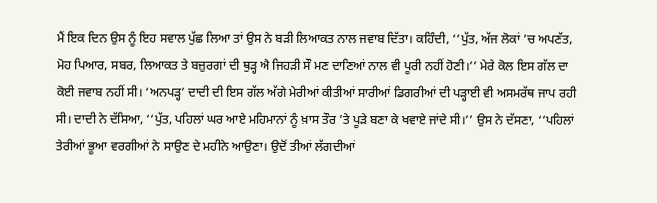ਮੈਂ ਇਕ ਦਿਨ ਉਸ ਨੂੰ ਇਹ ਸਵਾਲ ਪੁੱਛ ਲਿਆ ਤਾਂ ਉਸ ਨੇ ਬੜੀ ਲਿਆਕਤ ਨਾਲ ਜਵਾਬ ਦਿੱਤਾ। ਕਹਿੰਦੀ, ‘‘ਪੁੱਤ, ਅੱਜ ਲੋਕਾਂ ’ਚ ਅਪਣੱਤ, ਮੋਹ ਪਿਆਰ, ਸਬਰ, ਲਿਆਕਤ ਤੇ ਬਜ਼ੁਰਗਾਂ ਦੀ ਥੁੜ੍ਹ ਐ ਜਿਹੜੀ ਸੌ ਮਣ ਦਾਣਿਆਂ ਨਾਲ ਵੀ ਪੂਰੀ ਨਹੀਂ ਹੋਣੀ।’’ ਮੇਰੇ ਕੋਲ ਇਸ ਗੱਲ ਦਾ ਕੋਈ ਜਵਾਬ ਨਹੀਂ ਸੀ। ‘ਅਨਪੜ੍ਹ’ ਦਾਦੀ ਦੀ ਇਸ ਗੱਲ ਅੱਗੇ ਮੇਰੀਆਂ ਕੀਤੀਆਂ ਸਾਰੀਆਂ ਡਿਗਰੀਆਂ ਦੀ ਪੜ੍ਹਾਈ ਵੀ ਅਸਮਰੱਥ ਜਾਪ ਰਹੀ ਸੀ। ਦਾਦੀ ਨੇ ਦੱਸਿਆ, ‘‘ਪੁੱਤ, ਪਹਿਲਾਂ ਘਰ ਆਏ ਮਹਿਮਾਨਾਂ ਨੂੰ ਖ਼ਾਸ ਤੌਰ ’ਤੇ ਪੂੜੇ ਬਣਾ ਕੇ ਖਵਾਏ ਜਾਂਦੇ ਸੀ।’’ ਉਸ ਨੇ ਦੱਸਣਾ, ‘‘ਪਹਿਲਾਂ ਤੇਰੀਆਂ ਭੂਆ ਵਰਗੀਆਂ ਨੇ ਸਾਉਣ ਦੇ ਮਹੀਨੇ ਆਉਣਾ। ਉਦੋਂ ਤੀਆਂ ਲੱਗਦੀਆਂ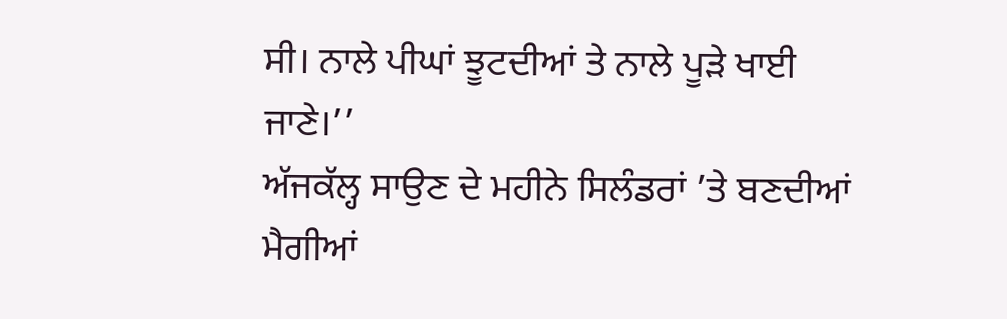ਸੀ। ਨਾਲੇ ਪੀਘਾਂ ਝੂਟਦੀਆਂ ਤੇ ਨਾਲੇ ਪੂੜੇ ਖਾਈ ਜਾਣੇ।’’
ਅੱਜਕੱਲ੍ਹ ਸਾਉਣ ਦੇ ਮਹੀਨੇ ਸਿਲੰਡਰਾਂ ’ਤੇ ਬਣਦੀਆਂ ਮੈਗੀਆਂ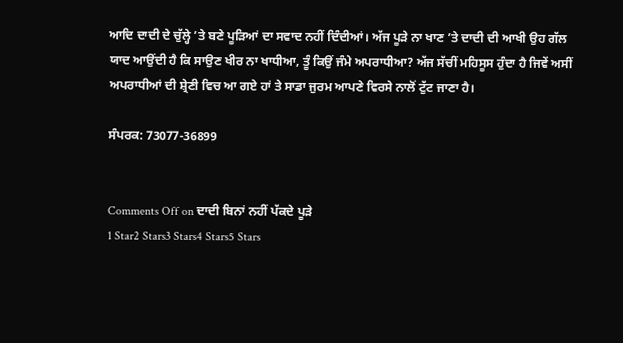ਆਦਿ ਦਾਦੀ ਦੇ ਚੁੱਲ੍ਹੇ ’ਤੇ ਬਣੇ ਪੂੜਿਆਂ ਦਾ ਸਵਾਦ ਨਹੀਂ ਦਿੰਦੀਆਂ। ਅੱਜ ਪੂੜੇ ਨਾ ਖਾਣ ’ਤੇ ਦਾਦੀ ਦੀ ਆਖੀ ਉਹ ਗੱਲ ਯਾਦ ਆਉਂਦੀ ਹੈ ਕਿ ਸਾਉਣ ਖੀਰ ਨਾ ਖਾਧੀਆ, ਤੂੰ ਕਿਉਂ ਜੰਮੇ ਅਪਰਾਧੀਆ? ਅੱਜ ਸੱਚੀਂ ਮਹਿਸੂਸ ਹੁੰਦਾ ਹੈ ਜਿਵੇਂ ਅਸੀਂ ਅਪਰਾਧੀਆਂ ਦੀ ਸ਼੍ਰੇਣੀ ਵਿਚ ਆ ਗਏ ਹਾਂ ਤੇ ਸਾਡਾ ਜੁਰਮ ਆਪਣੇ ਵਿਰਸੇ ਨਾਲੋਂ ਟੁੱਟ ਜਾਣਾ ਹੈ।

ਸੰਪਰਕ: 73077-36899


Comments Off on ਦਾਦੀ ਬਿਨਾਂ ਨਹੀਂ ਪੱਕਦੇ ਪੂੜੇ
1 Star2 Stars3 Stars4 Stars5 Stars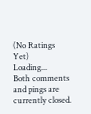(No Ratings Yet)
Loading...
Both comments and pings are currently closed.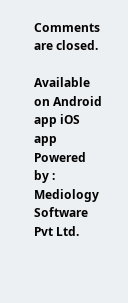Comments are closed.

Available on Android app iOS app
Powered by : Mediology Software Pvt Ltd.